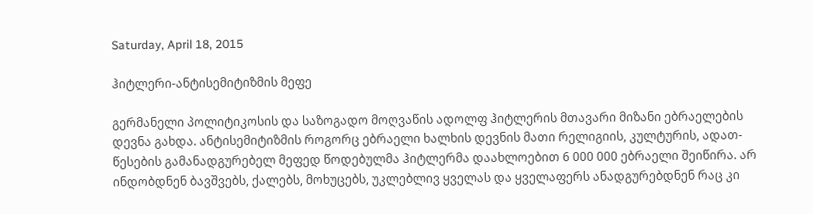Saturday, April 18, 2015

ჰიტლერი-ანტისემიტიზმის მეფე

გერმანელი პოლიტიკოსის და საზოგადო მოღვაწის ადოლფ ჰიტლერის მთავარი მიზანი ებრაელების დევნა გახდა. ანტისემიტიზმის როგორც ებრაელი ხალხის დევნის მათი რელიგიის, კულტურის, ადათ-წესების გამანადგურებელ მეფედ წოდებულმა ჰიტლერმა დაახლოებით 6 000 000 ებრაელი შეიწირა. არ ინდობდნენ ბავშვებს, ქალებს, მოხუცებს, უკლებლივ ყველას და ყველაფერს ანადგურებდნენ რაც კი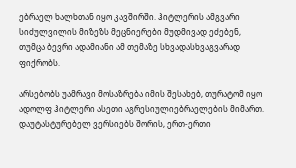ებრაელ ხალხთან იყო კავშირში. ჰიტლერის ამგვარი სიძულვილის მიზეზს მეცნიერები მუდმივად ეძებენ, თუმცა ბევრი ადამიანი ამ თემაზე სხვადასხვაგვარად ფიქრობს.

არსებობს უამრავი მოსაზრება იმის შესახებ, თურატომ იყო ადოლფ ჰიტლერი ასეთი აგრესიულიებრაელების მიმართ.
დაუტასტურებელ ვერსიებს შორის, ერთ-ერთი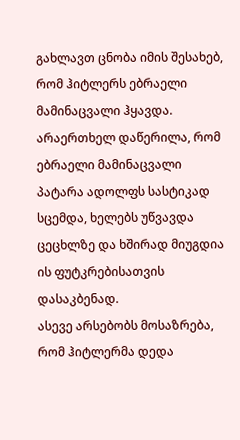გახლავთ ცნობა იმის შესახებ, რომ ჰიტლერს ებრაელი მამინაცვალი ჰყავდა. არაერთხელ დაწერილა, რომ ებრაელი მამინაცვალი პატარა ადოლფს სასტიკად სცემდა, ხელებს უწვავდა ცეცხლზე და ხშირად მიუგდია ის ფუტკრებისათვის დასაკბენად.
ასევე არსებობს მოსაზრება, რომ ჰიტლერმა დედა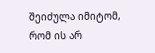შეიძულა იმიტომ, რომ ის არ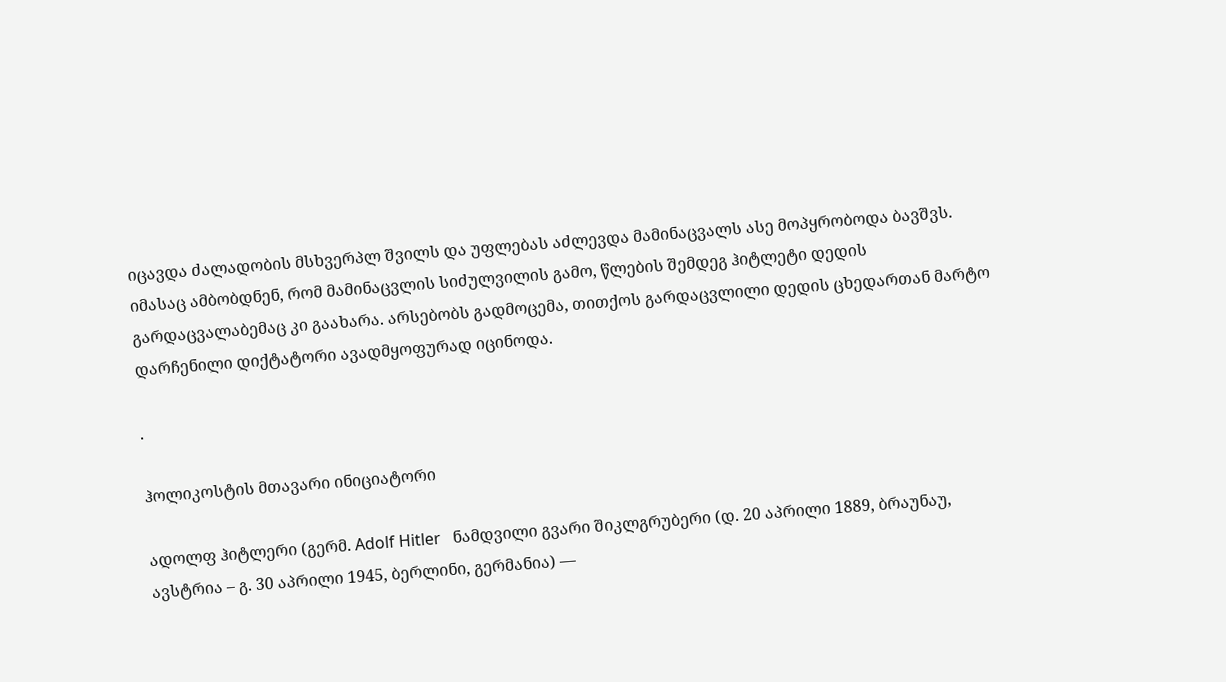იცავდა ძალადობის მსხვერპლ შვილს და უფლებას აძლევდა მამინაცვალს ასე მოპყრობოდა ბავშვს.
იმასაც ამბობდნენ, რომ მამინაცვლის სიძულვილის გამო, წლების შემდეგ ჰიტლეტი დედის გარდაცვალაბემაც კი გაახარა. არსებობს გადმოცემა, თითქოს გარდაცვლილი დედის ცხედართან მარტო დარჩენილი დიქტატორი ავადმყოფურად იცინოდა.

.

ჰოლიკოსტის მთავარი ინიციატორი

ადოლფ ჰიტლერი (გერმ. Adolf Hitler   ნამდვილი გვარი შიკლგრუბერი (დ. 20 აპრილი 1889, ბრაუნაუ, ავსტრია – გ. 30 აპრილი 1945, ბერლინი, გერმანია) —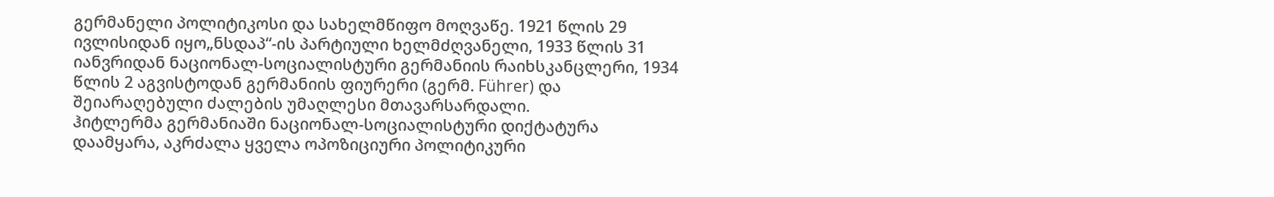გერმანელი პოლიტიკოსი და სახელმწიფო მოღვაწე. 1921 წლის 29 ივლისიდან იყო„ნსდაპ“-ის პარტიული ხელმძღვანელი, 1933 წლის 31 იანვრიდან ნაციონალ-სოციალისტური გერმანიის რაიხსკანცლერი, 1934 წლის 2 აგვისტოდან გერმანიის ფიურერი (გერმ. Führer) და შეიარაღებული ძალების უმაღლესი მთავარსარდალი.
ჰიტლერმა გერმანიაში ნაციონალ-სოციალისტური დიქტატურა დაამყარა, აკრძალა ყველა ოპოზიციური პოლიტიკური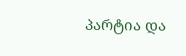პარტია და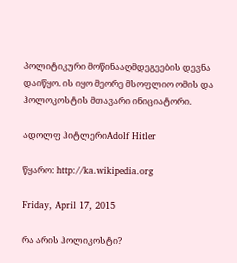პოლიტიკური მოწინააღმდეგეების დევნა დაიწყო. ის იყო მეორე მსოფლიო ომის და ჰოლოკოსტის მთავარი ინიციატორი.

ადოლფ ჰიტლერიAdolf Hitler

წყარო: http://ka.wikipedia.org

Friday, April 17, 2015

რა არის ჰოლიკოსტი?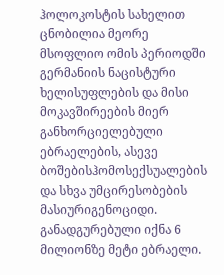ჰოლოკოსტის სახელით ცნობილია მეორე მსოფლიო ომის პერიოდში გერმანიის ნაცისტური ხელისუფლების და მისი მოკავშირეების მიერ განხორციელებული ებრაელების, ასევე ბოშებისჰომოსექსუალების და სხვა უმცირესობების მასიურიგენოციდი. განადგურებული იქნა 6 მილიონზე მეტი ებრაელი.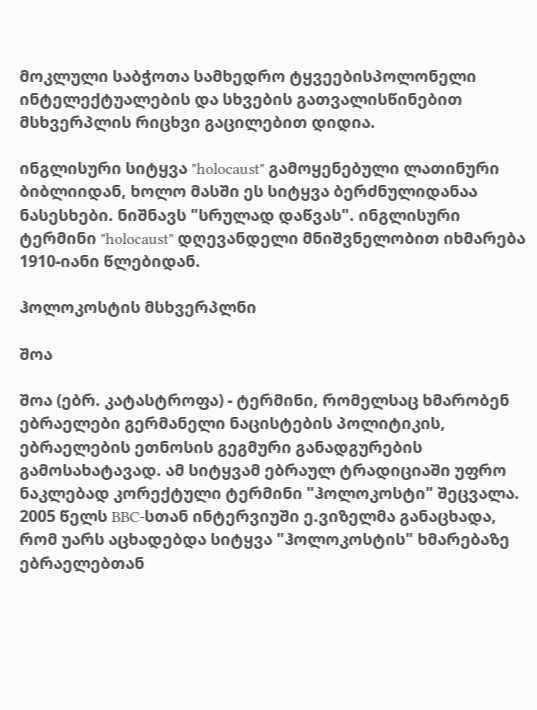მოკლული საბჭოთა სამხედრო ტყვეებისპოლონელი ინტელექტუალების და სხვების გათვალისწინებით მსხვერპლის რიცხვი გაცილებით დიდია.

ინგლისური სიტყვა "holocaust" გამოყენებული ლათინური ბიბლიიდან, ხოლო მასში ეს სიტყვა ბერძნულიდანაა ნასესხები. ნიშნავს "სრულად დაწვას". ინგლისური ტერმინი "holocaust" დღევანდელი მნიშვნელობით იხმარება 1910-იანი წლებიდან.

ჰოლოკოსტის მსხვერპლნი

შოა

შოა (ებრ. კატასტროფა) - ტერმინი, რომელსაც ხმარობენ ებრაელები გერმანელი ნაცისტების პოლიტიკის, ებრაელების ეთნოსის გეგმური განადგურების გამოსახატავად. ამ სიტყვამ ებრაულ ტრადიციაში უფრო ნაკლებად კორექტული ტერმინი "ჰოლოკოსტი" შეცვალა. 2005 წელს BBC-სთან ინტერვიუში ე.ვიზელმა განაცხადა, რომ უარს აცხადებდა სიტყვა "ჰოლოკოსტის" ხმარებაზე ებრაელებთან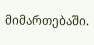მიმართებაში.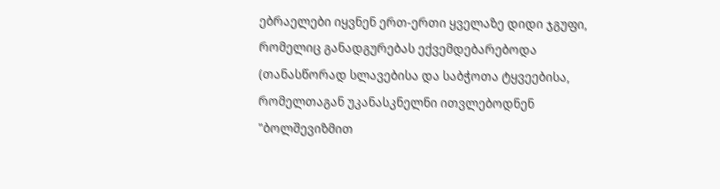ებრაელები იყვნენ ერთ-ერთი ყველაზე დიდი ჯგუფი, რომელიც განადგურებას ექვემდებარებოდა (თანასწორად სლავებისა და საბჭოთა ტყვეებისა, რომელთაგან უკანასკნელნი ითვლებოდნენ "ბოლშევიზმით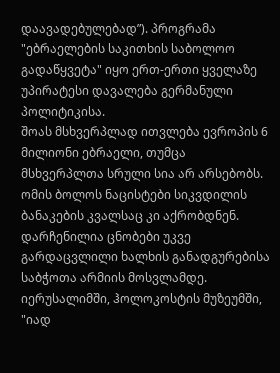დაავადებულებად”). პროგრამა "ებრაელების საკითხის საბოლოო გადაწყვეტა" იყო ერთ-ერთი ყველაზე უპირატესი დავალება გერმანული პოლიტიკისა.
შოას მსხვერპლად ითვლება ევროპის 6 მილიონი ებრაელი, თუმცა მსხვერპლთა სრული სია არ არსებობს. ომის ბოლოს ნაცისტები სიკვდილის ბანაკების კვალსაც კი აქრობდნენ. დარჩენილია ცნობები უკვე გარდაცვლილი ხალხის განადგურებისა საბჭოთა არმიის მოსვლამდე. იერუსალიმში, ჰოლოკოსტის მუზეუმში, "იად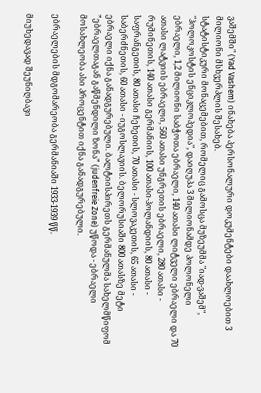ვაშემში" (Yad Vashem) ინახება პერსონალური დოკუმენტები დაახლოებით 3 მილიონი მსხვერპლის შესახებ.
სტატისტიკური მონაცემებით, რომელიც გამოსცა მუზეუმმა "იად-ვაშემ", "ჰოლოკოსტის ენციკლოპედია", დაიღუპა 3 მილიონამდე პოლონელი ებრაელი, 1,2 მილიონი საბჭოთა ებრაელი, 140 ათასი ლიტველი ებრაელი და 70 ათასი ლატვიის ებრაელი, 560 ათასი უნგრეთის ებრაელი, 280 ათასი - რუმინეთის, 140 ათასი გერმანიის, 100 ათასი-ჰოლანდიის, 80 ათასი - საფრანგეთის, 80 ათასი ჩეხეთის, 70 ათასი - სლოვაკეთის, 65 ათასი - საბერძნეთის, 60 ათასი - იუგოსლავიის. ბელორუსიაში 800 ათასზე მეტი ებრაელი იქნა განადგურებული. ბალტიისპირეთს გერმანულმა სახელმწიფომ ”ებრაელთაგან გაწმენდილი ზონა” (judenfreie Zone) უწოდა - ებრაელი მოსახლეობა ასი პროცენტით იქნა განადგურებული.

ებრაელების მდგომარეობა გერმანიაში 1933-1939 წწ.

მიუხედავად შეუნიღბავი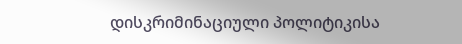დისკრიმინაციული პოლიტიკისა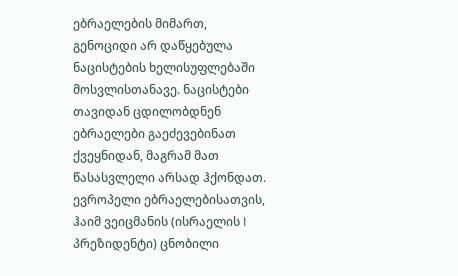ებრაელების მიმართ, გენოციდი არ დაწყებულა ნაცისტების ხელისუფლებაში მოსვლისთანავე. ნაცისტები თავიდან ცდილობდნენ ებრაელები გაეძევებინათ ქვეყნიდან, მაგრამ მათ წასასვლელი არსად ჰქონდათ. ევროპელი ებრაელებისათვის, ჰაიმ ვეიცმანის (ისრაელის I პრეზიდენტი) ცნობილი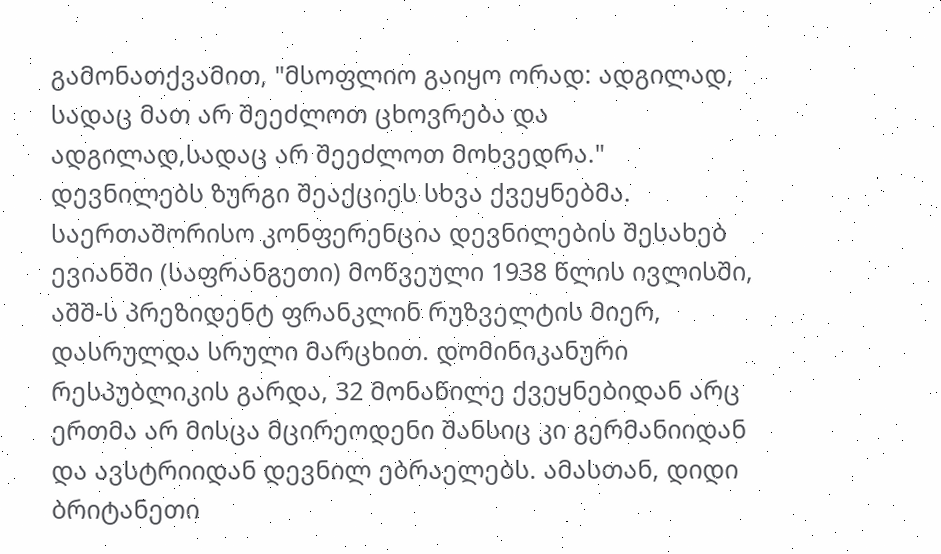გამონათქვამით, "მსოფლიო გაიყო ორად: ადგილად, სადაც მათ არ შეეძლოთ ცხოვრება და ადგილად,სადაც არ შეეძლოთ მოხვედრა." დევნილებს ზურგი შეაქციეს სხვა ქვეყნებმა. საერთაშორისო კონფერენცია დევნილების შესახებ ევიანში (საფრანგეთი) მოწვეული 1938 წლის ივლისში, აშშ-ს პრეზიდენტ ფრანკლინ რუზველტის მიერ, დასრულდა სრული მარცხით. დომინიკანური რესპუბლიკის გარდა, 32 მონაწილე ქვეყნებიდან არც ერთმა არ მისცა მცირეოდენი შანსიც კი გერმანიიდან და ავსტრიიდან დევნილ ებრაელებს. ამასთან, დიდი ბრიტანეთი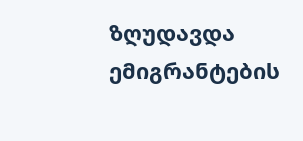ზღუდავდა ემიგრანტების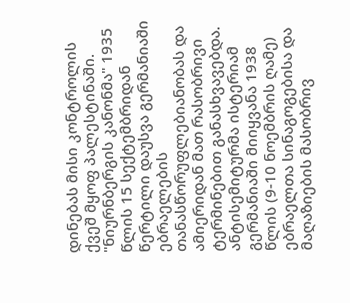დინებას მისი კონტროლის ქვეშ მყოფ პალესტინაში.
"ნიურნბერგის კანონმა" 1935 წლის 15 სექტემბრიდან წერტილი დაუსვა გერმანიაში ებრაელების თანასწორუფლებიანობას და ამიერიდან მათ რასობრივი ტერმინებით განასხვავებდა.
ანტისემიტურმა ისტერიამ გერმანიაში მიიყვანა 1938 წლის (9-10 ნოემბრის ღამე) ებრაელთა სინაგოგებისა და მაღაზიების მასობრივ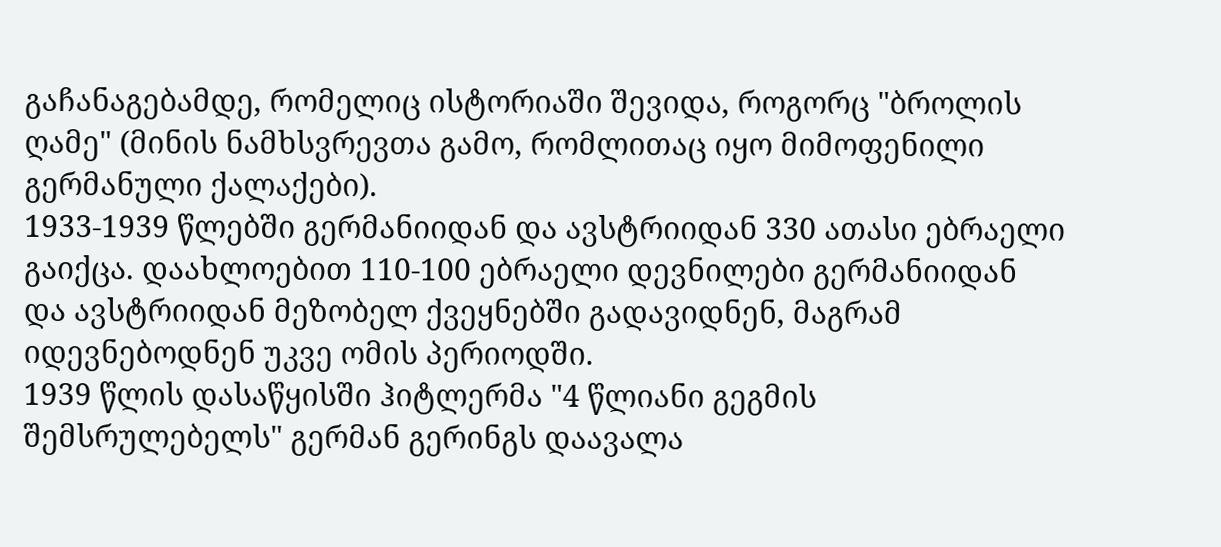გაჩანაგებამდე, რომელიც ისტორიაში შევიდა, როგორც "ბროლის ღამე" (მინის ნამხსვრევთა გამო, რომლითაც იყო მიმოფენილი გერმანული ქალაქები).
1933-1939 წლებში გერმანიიდან და ავსტრიიდან 330 ათასი ებრაელი გაიქცა. დაახლოებით 110-100 ებრაელი დევნილები გერმანიიდან და ავსტრიიდან მეზობელ ქვეყნებში გადავიდნენ, მაგრამ იდევნებოდნენ უკვე ომის პერიოდში.
1939 წლის დასაწყისში ჰიტლერმა "4 წლიანი გეგმის შემსრულებელს" გერმან გერინგს დაავალა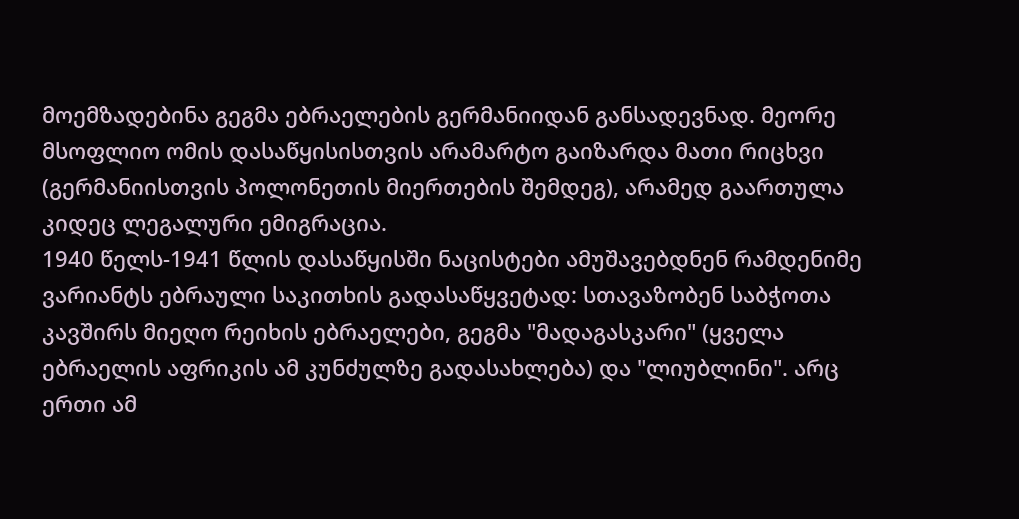მოემზადებინა გეგმა ებრაელების გერმანიიდან განსადევნად. მეორე მსოფლიო ომის დასაწყისისთვის არამარტო გაიზარდა მათი რიცხვი (გერმანიისთვის პოლონეთის მიერთების შემდეგ), არამედ გაართულა კიდეც ლეგალური ემიგრაცია.
1940 წელს-1941 წლის დასაწყისში ნაცისტები ამუშავებდნენ რამდენიმე ვარიანტს ებრაული საკითხის გადასაწყვეტად: სთავაზობენ საბჭოთა კავშირს მიეღო რეიხის ებრაელები, გეგმა "მადაგასკარი" (ყველა ებრაელის აფრიკის ამ კუნძულზე გადასახლება) და "ლიუბლინი". არც ერთი ამ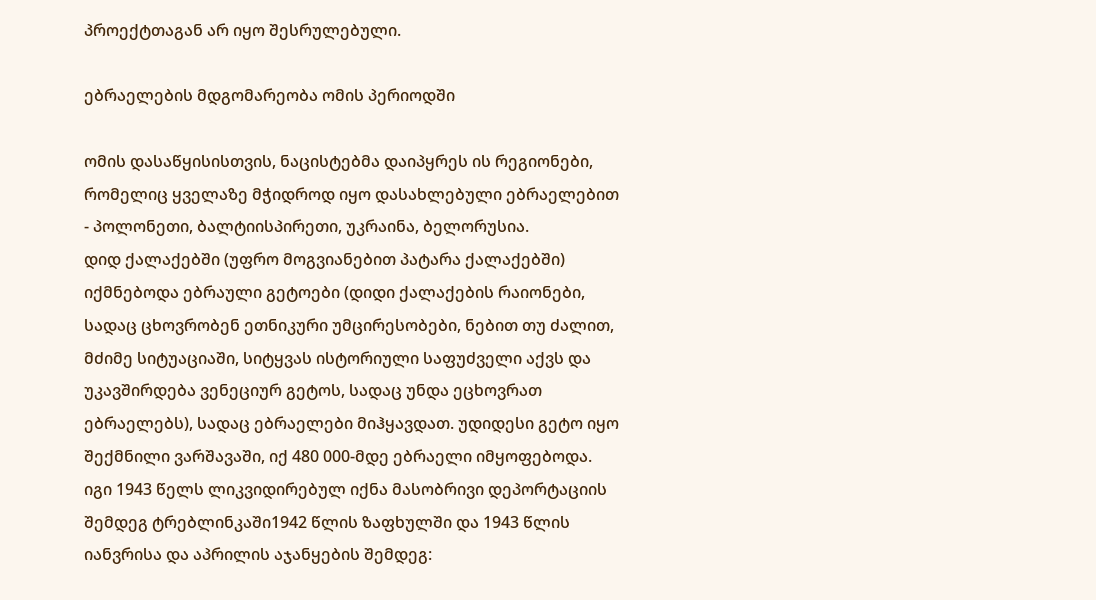პროექტთაგან არ იყო შესრულებული.

ებრაელების მდგომარეობა ომის პერიოდში

ომის დასაწყისისთვის, ნაცისტებმა დაიპყრეს ის რეგიონები, რომელიც ყველაზე მჭიდროდ იყო დასახლებული ებრაელებით - პოლონეთი, ბალტიისპირეთი, უკრაინა, ბელორუსია.
დიდ ქალაქებში (უფრო მოგვიანებით პატარა ქალაქებში) იქმნებოდა ებრაული გეტოები (დიდი ქალაქების რაიონები, სადაც ცხოვრობენ ეთნიკური უმცირესობები, ნებით თუ ძალით, მძიმე სიტუაციაში, სიტყვას ისტორიული საფუძველი აქვს და უკავშირდება ვენეციურ გეტოს, სადაც უნდა ეცხოვრათ ებრაელებს), სადაც ებრაელები მიჰყავდათ. უდიდესი გეტო იყო შექმნილი ვარშავაში, იქ 480 000-მდე ებრაელი იმყოფებოდა. იგი 1943 წელს ლიკვიდირებულ იქნა მასობრივი დეპორტაციის შემდეგ ტრებლინკაში1942 წლის ზაფხულში და 1943 წლის იანვრისა და აპრილის აჯანყების შემდეგ: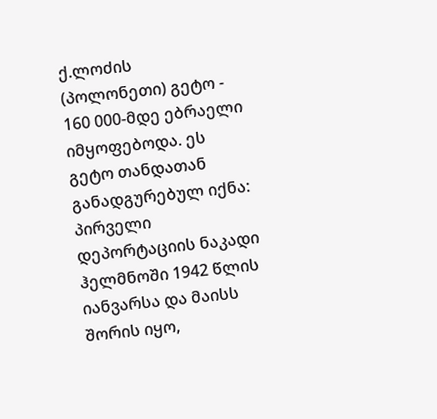ქ.ლოძის (პოლონეთი) გეტო - 160 000-მდე ებრაელი იმყოფებოდა. ეს გეტო თანდათან განადგურებულ იქნა: პირველი დეპორტაციის ნაკადი ჰელმნოში 1942 წლის იანვარსა და მაისს შორის იყო,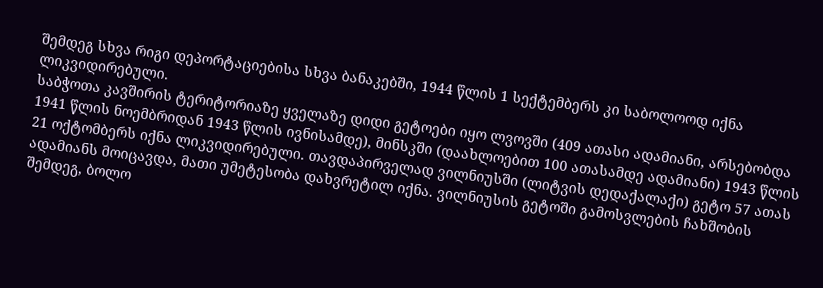შემდეგ სხვა რიგი დეპორტაციებისა სხვა ბანაკებში, 1944 წლის 1 სექტემბერს კი საბოლოოდ იქნა ლიკვიდირებული.
საბჭოთა კავშირის ტერიტორიაზე ყველაზე დიდი გეტოები იყო ლვოვში (409 ათასი ადამიანი, არსებობდა 1941 წლის ნოემბრიდან 1943 წლის ივნისამდე), მინსკში (დაახლოებით 100 ათასამდე ადამიანი) 1943 წლის 21 ოქტომბერს იქნა ლიკვიდირებული. თავდაპირველად ვილნიუსში (ლიტვის დედაქალაქი) გეტო 57 ათას ადამიანს მოიცავდა, მათი უმეტესობა დახვრეტილ იქნა. ვილნიუსის გეტოში გამოსვლების ჩახშობის შემდეგ, ბოლო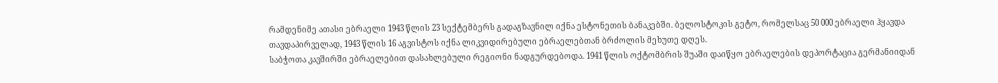რამდენიმე ათასი ებრაელი 1943 წლის 23 სექტემბერს გადაგზავნილ იქნა ესტონეთის ბანაკებში. ბელოსტოკის გეტო, რომელსაც 50 000 ებრაელი ჰყავდა თავდაპირველად, 1943 წლის 16 აგვისტოს იქნა ლიკვიდირებული ებრაელებთან ბრძოლის მეხუთე დღეს.
საბჭოთა კავშირში ებრაელებით დასახლებული რეგიონი ნადგურდებოდა. 1941 წლის ოქტომბრის შუაში დაიწყო ებრაელების დეპორტაცია გერმანიიდან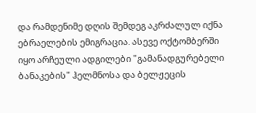და რამდენიმე დღის შემდეგ აკრძალულ იქნა ებრაელების ემიგრაცია. ასევე ოქტომბერში იყო არჩეული ადგილები "გამანადგურებელი ბანაკების" ჰელმნოსა და ბელჟეცის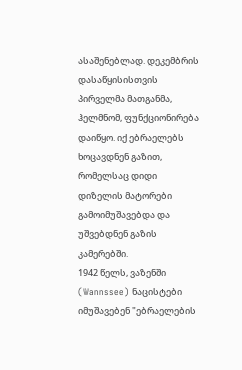ასაშენებლად. დეკემბრის დასაწყისისთვის პირველმა მათგანმა, ჰელმნომ, ფუნქციონირება დაიწყო. იქ ებრაელებს ხოცავდნენ გაზით, რომელსაც დიდი დიზელის მატორები გამოიმუშავებდა და უშვებდნენ გაზის კამერებში.
1942 წელს, ვაზენში (Wannssee) ნაცისტები იმუშავებენ "ებრაელების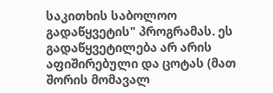საკითხის საბოლოო გადაწყვეტის" პროგრამას. ეს გადაწყვეტილება არ არის აფიშირებული და ცოტას (მათ შორის მომავალ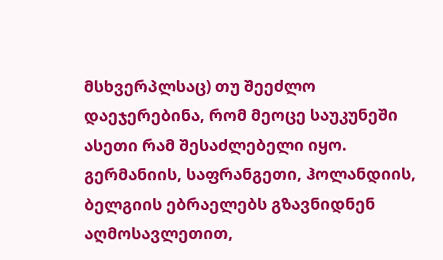მსხვერპლსაც) თუ შეეძლო დაეჯერებინა, რომ მეოცე საუკუნეში ასეთი რამ შესაძლებელი იყო. გერმანიის, საფრანგეთი, ჰოლანდიის, ბელგიის ებრაელებს გზავნიდნენ აღმოსავლეთით,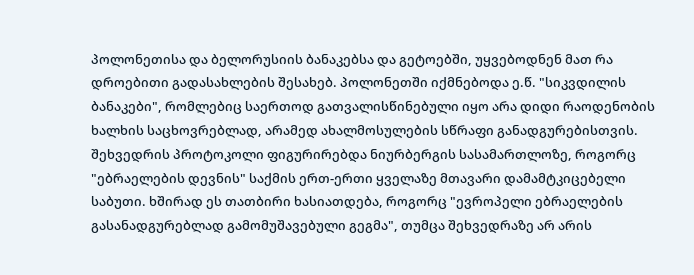პოლონეთისა და ბელორუსიის ბანაკებსა და გეტოებში, უყვებოდნენ მათ რა დროებითი გადასახლების შესახებ. პოლონეთში იქმნებოდა ე.წ. "სიკვდილის ბანაკები", რომლებიც საერთოდ გათვალისწინებული იყო არა დიდი რაოდენობის ხალხის საცხოვრებლად, არამედ ახალმოსულების სწრაფი განადგურებისთვის.
შეხვედრის პროტოკოლი ფიგურირებდა ნიურბერგის სასამართლოზე, როგორც "ებრაელების დევნის" საქმის ერთ-ერთი ყველაზე მთავარი დამამტკიცებელი საბუთი. ხშირად ეს თათბირი ხასიათდება, როგორც "ევროპელი ებრაელების გასანადგურებლად გამომუშავებული გეგმა", თუმცა შეხვედრაზე არ არის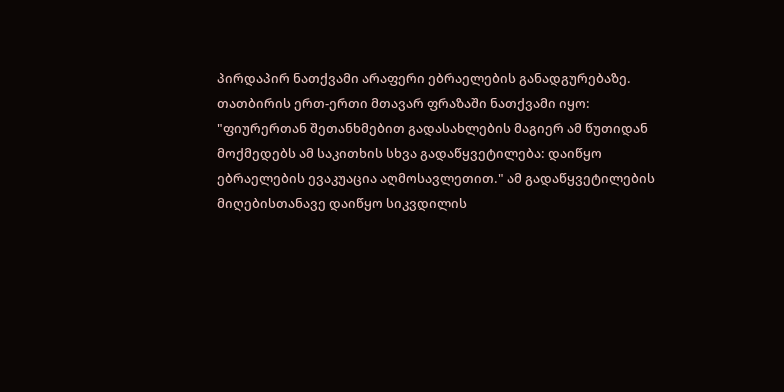პირდაპირ ნათქვამი არაფერი ებრაელების განადგურებაზე.
თათბირის ერთ-ერთი მთავარ ფრაზაში ნათქვამი იყო: "ფიურერთან შეთანხმებით გადასახლების მაგიერ ამ წუთიდან მოქმედებს ამ საკითხის სხვა გადაწყვეტილება: დაიწყო ებრაელების ევაკუაცია აღმოსავლეთით." ამ გადაწყვეტილების მიღებისთანავე დაიწყო სიკვდილის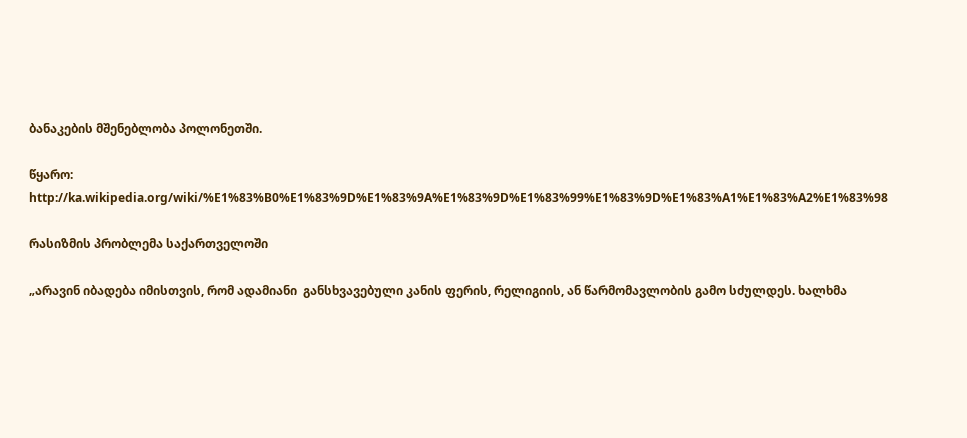ბანაკების მშენებლობა პოლონეთში.

წყარო: http://ka.wikipedia.org/wiki/%E1%83%B0%E1%83%9D%E1%83%9A%E1%83%9D%E1%83%99%E1%83%9D%E1%83%A1%E1%83%A2%E1%83%98

რასიზმის პრობლემა საქართველოში

„არავინ იბადება იმისთვის, რომ ადამიანი  განსხვავებული კანის ფერის, რელიგიის, ან წარმომავლობის გამო სძულდეს. ხალხმა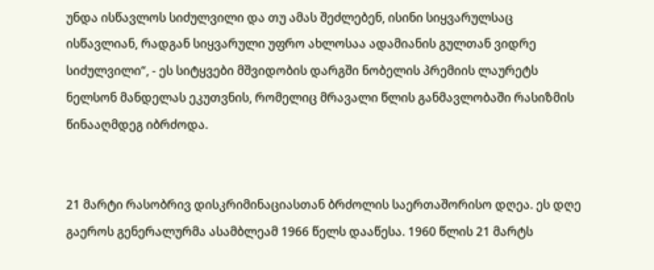უნდა ისწავლოს სიძულვილი და თუ ამას შეძლებენ, ისინი სიყვარულსაც ისწავლიან, რადგან სიყვარული უფრო ახლოსაა ადამიანის გულთან ვიდრე სიძულვილი“, - ეს სიტყვები მშვიდობის დარგში ნობელის პრემიის ლაურეტს ნელსონ მანდელას ეკუთვნის, რომელიც მრავალი წლის განმავლობაში რასიზმის წინააღმდეგ იბრძოდა.


21 მარტი რასობრივ დისკრიმინაციასთან ბრძოლის საერთაშორისო დღეა. ეს დღე გაეროს გენერალურმა ასამბლეამ 1966 წელს დააწესა. 1960 წლის 21 მარტს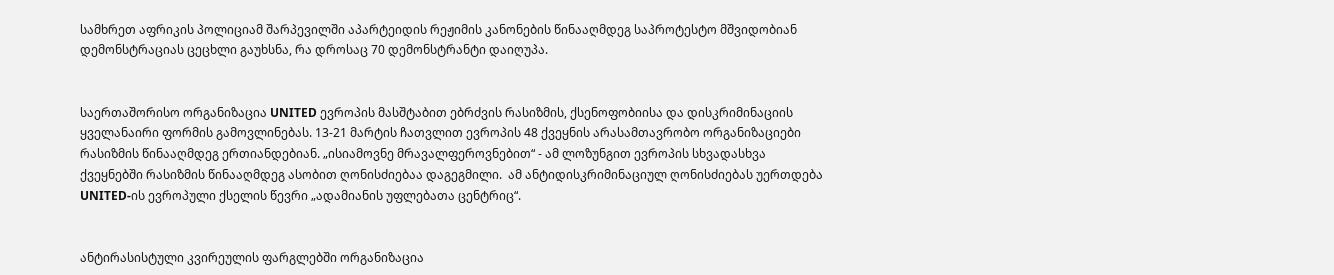სამხრეთ აფრიკის პოლიციამ შარპევილში აპარტეიდის რეჟიმის კანონების წინააღმდეგ საპროტესტო მშვიდობიან დემონსტრაციას ცეცხლი გაუხსნა, რა დროსაც 70 დემონსტრანტი დაიღუპა.


საერთაშორისო ორგანიზაცია UNITED ევროპის მასშტაბით ებრძვის რასიზმის, ქსენოფობიისა და დისკრიმინაციის ყველანაირი ფორმის გამოვლინებას. 13-21 მარტის ჩათვლით ევროპის 48 ქვეყნის არასამთავრობო ორგანიზაციები რასიზმის წინააღმდეგ ერთიანდებიან. „ისიამოვნე მრავალფეროვნებით“ - ამ ლოზუნგით ევროპის სხვადასხვა ქვეყნებში რასიზმის წინააღმდეგ ასობით ღონისძიებაა დაგეგმილი.  ამ ანტიდისკრიმინაციულ ღონისძიებას უერთდება UNITED-ის ევროპული ქსელის წევრი „ადამიანის უფლებათა ცენტრიც“.


ანტირასისტული კვირეულის ფარგლებში ორგანიზაცია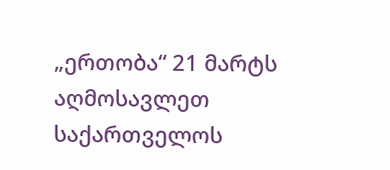„ერთობა“ 21 მარტს აღმოსავლეთ საქართველოს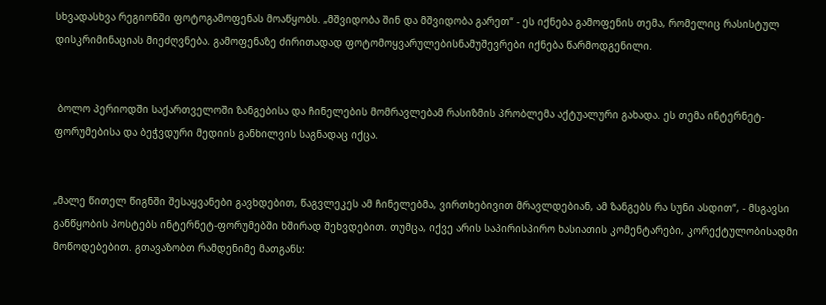სხვადასხვა რეგიონში ფოტოგამოფენას მოაწყობს. „მშვიდობა შინ და მშვიდობა გარეთ“ - ეს იქნება გამოფენის თემა, რომელიც რასისტულ დისკრიმინაციას მიეძღვნება. გამოფენაზე ძირითადად ფოტომოყვარულებისნამუშევრები იქნება წარმოდგენილი.


 ბოლო პერიოდში საქართველოში ზანგებისა და ჩინელების მომრავლებამ რასიზმის პრობლემა აქტუალური გახადა. ეს თემა ინტერნეტ-ფორუმებისა და ბეჭვდური მედიის განხილვის საგნადაც იქცა.


„მალე წითელ წიგნში შესაყვანები გავხდებით, წაგვლეკეს ამ ჩინელებმა, ვირთხებივით მრავლდებიან, ამ ზანგებს რა სუნი ასდით“, - მსგავსი განწყობის პოსტებს ინტერნეტ-ფორუმებში ხშირად შეხვდებით. თუმცა, იქვე არის საპირისპირო ხასიათის კომენტარები, კორექტულობისადმი მოწოდებებით. გთავაზობთ რამდენიმე მათგანს: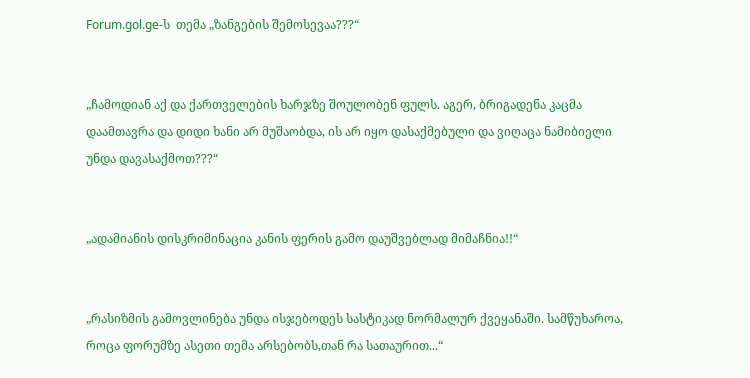Forum.gol.ge-ს  თემა „ზანგების შემოსევაა???“


„ჩამოდიან აქ და ქართველების ხარჯზე შოულობენ ფულს. აგერ, ბრიგადენა კაცმა დაამთავრა და დიდი ხანი არ მუშაობდა, ის არ იყო დასაქმებული და ვიღაცა ნამიბიელი უნდა დავასაქმოთ???“


„ადამიანის დისკრიმინაცია კანის ფერის გამო დაუშვებლად მიმაჩნია!!“


„რასიზმის გამოვლინება უნდა ისჯებოდეს სასტიკად ნორმალურ ქვეყანაში. სამწუხაროა, როცა ფორუმზე ასეთი თემა არსებობს,თან რა სათაურით...“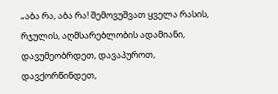„აბა რა, აბა რა! შემოვუშვათ ყველა რასის, რჯულის, აღმსარებლობის ადამიანი,
დავუმეობრდეთ, დავაპუროთ, დავქორწინდეთ,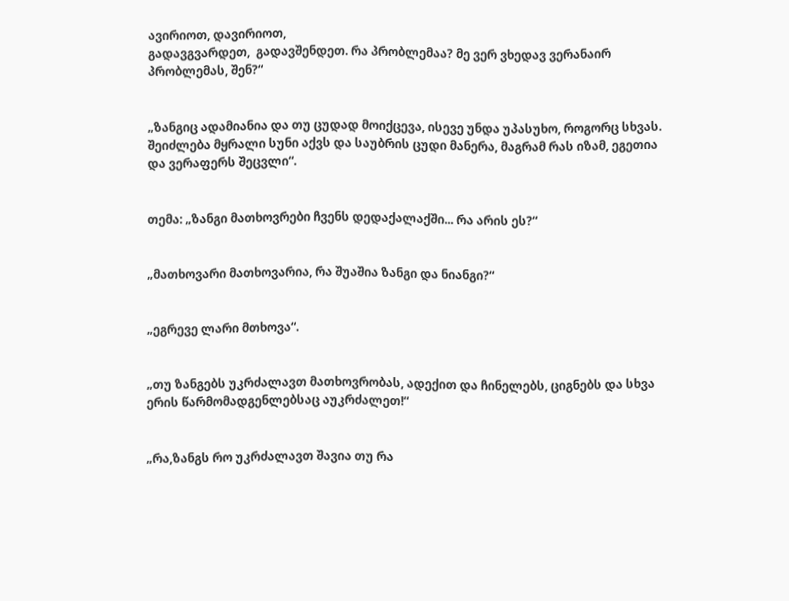ავირიოთ, დავირიოთ,
გადავგვარდეთ,  გადავშენდეთ. რა პრობლემაა? მე ვერ ვხედავ ვერანაირ პრობლემას, შენ?“


„ზანგიც ადამიანია და თუ ცუდად მოიქცევა, ისევე უნდა უპასუხო, როგორც სხვას. შეიძლება მყრალი სუნი აქვს და საუბრის ცუდი მანერა, მაგრამ რას იზამ, ეგეთია და ვერაფერს შეცვლი“.


თემა: „ზანგი მათხოვრები ჩვენს დედაქალაქში... რა არის ეს?“


„მათხოვარი მათხოვარია, რა შუაშია ზანგი და ნიანგი?“


„ეგრევე ლარი მთხოვა“.


„თუ ზანგებს უკრძალავთ მათხოვრობას, ადექით და ჩინელებს, ციგნებს და სხვა ერის წარმომადგენლებსაც აუკრძალეთ!“


„რა,ზანგს რო უკრძალავთ შავია თუ რა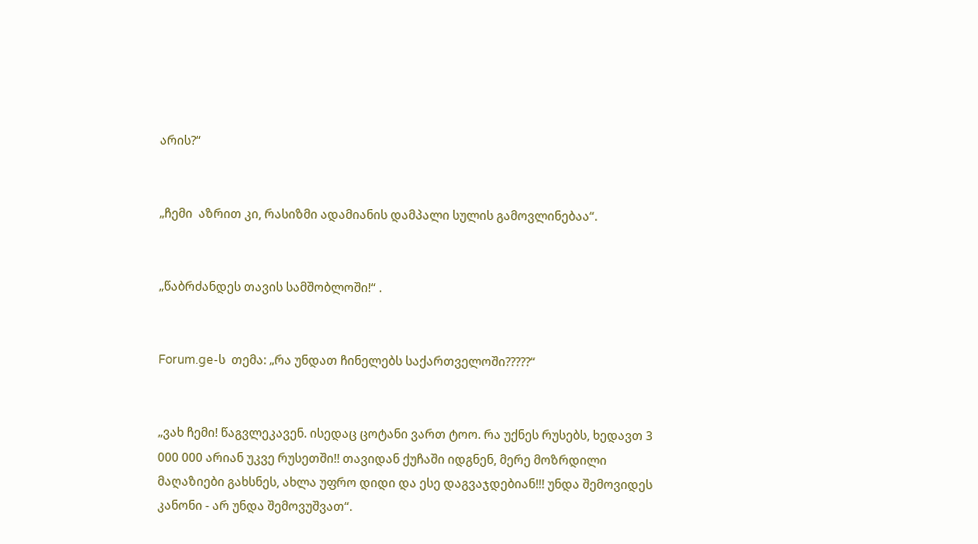არის?“


„ჩემი  აზრით კი, რასიზმი ადამიანის დამპალი სულის გამოვლინებაა“.


„წაბრძანდეს თავის სამშობლოში!“ .


Forum.ge-ს  თემა: „რა უნდათ ჩინელებს საქართველოში?????“


„ვახ ჩემი! წაგვლეკავენ. ისედაც ცოტანი ვართ ტოო. რა უქნეს რუსებს, ხედავთ 3 000 000 არიან უკვე რუსეთში!! თავიდან ქუჩაში იდგნენ, მერე მოზრდილი მაღაზიები გახსნეს, ახლა უფრო დიდი და ესე დაგვაჯდებიან!!! უნდა შემოვიდეს კანონი - არ უნდა შემოვუშვათ“.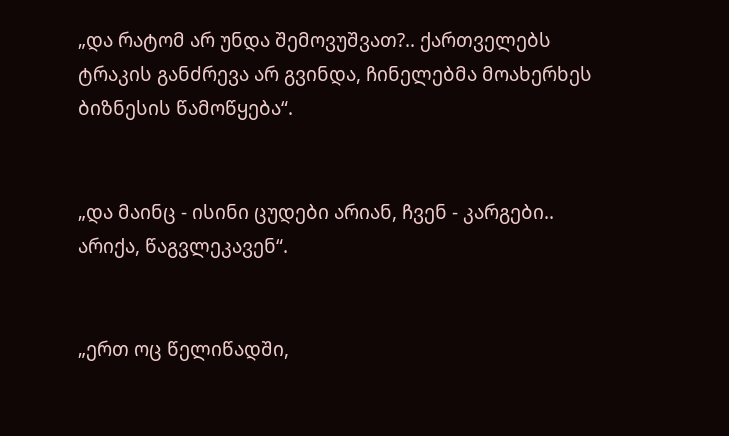„და რატომ არ უნდა შემოვუშვათ?.. ქართველებს ტრაკის განძრევა არ გვინდა, ჩინელებმა მოახერხეს ბიზნესის წამოწყება“.


„და მაინც - ისინი ცუდები არიან, ჩვენ - კარგები.. არიქა, წაგვლეკავენ“.


„ერთ ოც წელიწადში,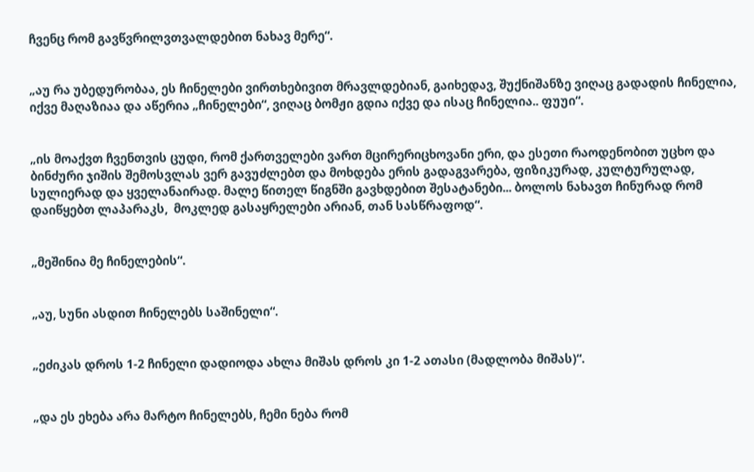ჩვენც რომ გავწვრილვთვალდებით ნახავ მერე“.


„აუ რა უბედურობაა, ეს ჩინელები ვირთხებივით მრავლდებიან, გაიხედავ, შუქნიშანზე ვიღაც გადადის ჩინელია, იქვე მაღაზიაა და აწერია „ჩინელები“, ვიღაც ბომჟი გდია იქვე და ისაც ჩინელია.. ფუუი“.


„ის მოაქვთ ჩვენთვის ცუდი, რომ ქართველები ვართ მცირერიცხოვანი ერი, და ესეთი რაოდენობით უცხო და ბინძური ჯიშის შემოსვლას ვერ გავუძლებთ და მოხდება ერის გადაგვარება, ფიზიკურად, კულტურულად, სულიერად და ყველანაირად. მალე წითელ წიგნში გავხდებით შესატანები... ბოლოს ნახავთ ჩინურად რომ დაიწყებთ ლაპარაკს,  მოკლედ გასაყრელები არიან, თან სასწრაფოდ“.


„მეშინია მე ჩინელების“.


„აუ, სუნი ასდით ჩინელებს საშინელი“.


„ეძიკას დროს 1-2 ჩინელი დადიოდა ახლა მიშას დროს კი 1-2 ათასი (მადლობა მიშას)“.


„და ეს ეხება არა მარტო ჩინელებს, ჩემი ნება რომ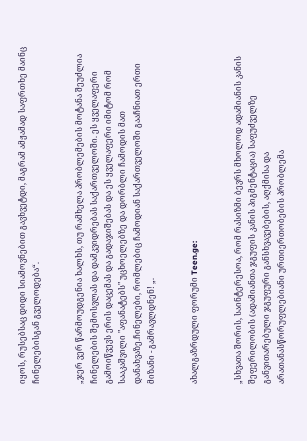იყოს, რუსებსაც დიდი სიამოვნებით გავხვეტდი, მაგრამ ამჟამად საფრთხე მაინც ჩინელებისგან გველოდება“.


„ჯერ ვერ წარმოუდგენია ხალხს, თუ რამხელა პრობლემების მოტანა შეუძლია ჩინელების შემოსვლას და დამკვიდრებას საქართველოში. ეს ყველაფერი გამოიწვევს ერის დაცემას და გადაჯიშებას და ეს ყველაფერი იმიტომ რომ სააკაშვილი "აფანატებს" უცხოელებზე და დორბლი ჩამოდის მათ დანახვაზე.ჩინელები, რომლებიც ჩამოდიან საქართველოში გააჩნიათ ერთი მიზანი - გამრავლდნენ! „.


ახალგაზრდული ფორუმი Teen.ge:


„სხვათა შორის, საინტერესოა, რომ რასიზმი ბევრს მხოლოდ ადამიანის კანის შეფერილობის (ადამიანთა ჯგუფის კანის პიგმენტაცია) საფუძველზე განვითარებული ჯგუფური განსხვავებების, აღქმისა და არათანასწორუფლებიანი ურთიერთობების პრობლემა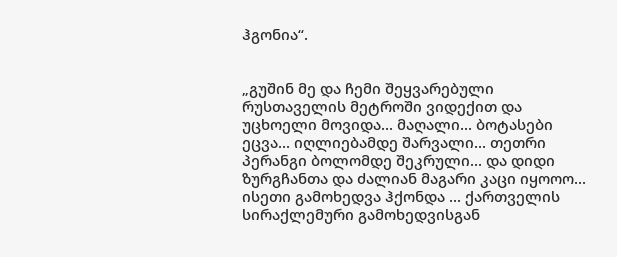ჰგონია“.


„გუშინ მე და ჩემი შეყვარებული რუსთაველის მეტროში ვიდექით და უცხოელი მოვიდა... მაღალი... ბოტასები ეცვა... იღლიებამდე შარვალი... თეთრი პერანგი ბოლომდე შეკრული... და დიდი ზურგჩანთა და ძალიან მაგარი კაცი იყოოო... ისეთი გამოხედვა ჰქონდა ... ქართველის სირაქლემური გამოხედვისგან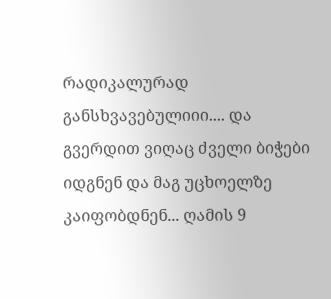რადიკალურად
განსხვავებულიიი.... და გვერდით ვიღაც ძველი ბიჭები იდგნენ და მაგ უცხოელზე კაიფობდნენ... ღამის 9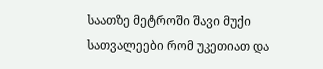საათზე მეტროში შავი მუქი სათვალეები რომ უკეთიათ და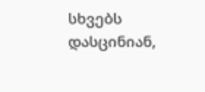სხვებს დასცინიან,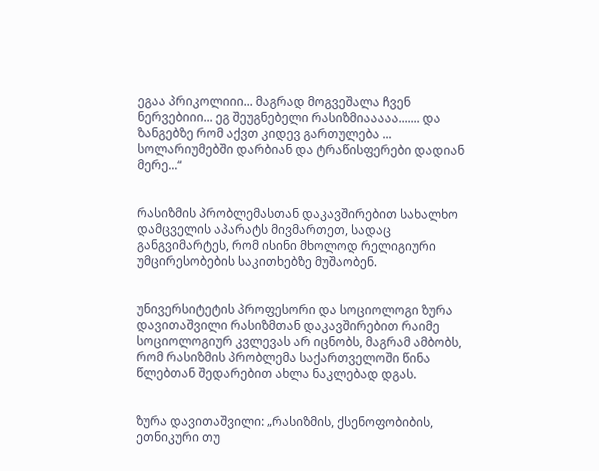ეგაა პრიკოლიიი... მაგრად მოგვეშალა ჩვენ ნერვებიიი... ეგ შეუგნებელი რასიზმიააააა....... და ზანგებზე რომ აქვთ კიდევ გართულება ... სოლარიუმებში დარბიან და ტრაწისფერები დადიან მერე...“


რასიზმის პრობლემასთან დაკავშირებით სახალხო დამცველის აპარატს მივმართეთ, სადაც განგვიმარტეს, რომ ისინი მხოლოდ რელიგიური  უმცირესობების საკითხებზე მუშაობენ.


უნივერსიტეტის პროფესორი და სოციოლოგი ზურა დავითაშვილი რასიზმთან დაკავშირებით რაიმე სოციოლოგიურ კვლევას არ იცნობს, მაგრამ ამბობს, რომ რასიზმის პრობლემა საქართველოში წინა წლებთან შედარებით ახლა ნაკლებად დგას.


ზურა დავითაშვილი: „რასიზმის, ქსენოფობიბის, ეთნიკური თუ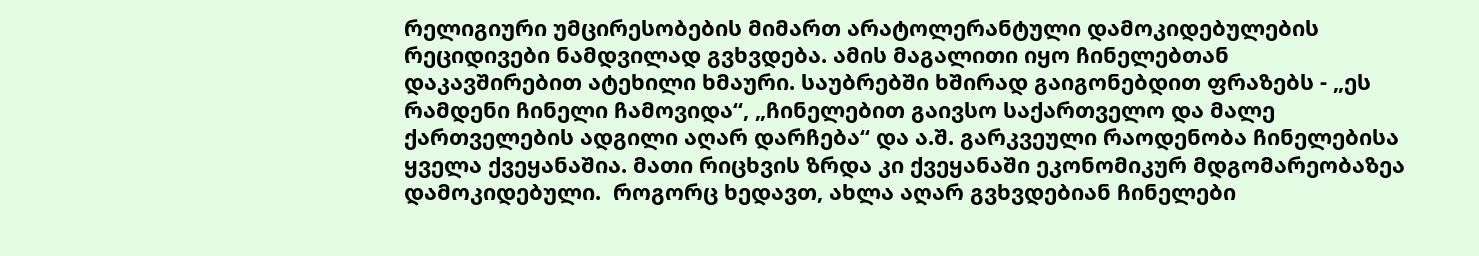რელიგიური უმცირესობების მიმართ არატოლერანტული დამოკიდებულების რეციდივები ნამდვილად გვხვდება. ამის მაგალითი იყო ჩინელებთან დაკავშირებით ატეხილი ხმაური. საუბრებში ხშირად გაიგონებდით ფრაზებს - „ეს რამდენი ჩინელი ჩამოვიდა“, „ჩინელებით გაივსო საქართველო და მალე ქართველების ადგილი აღარ დარჩება“ და ა.შ. გარკვეული რაოდენობა ჩინელებისა ყველა ქვეყანაშია. მათი რიცხვის ზრდა კი ქვეყანაში ეკონომიკურ მდგომარეობაზეა დამოკიდებული.  როგორც ხედავთ, ახლა აღარ გვხვდებიან ჩინელები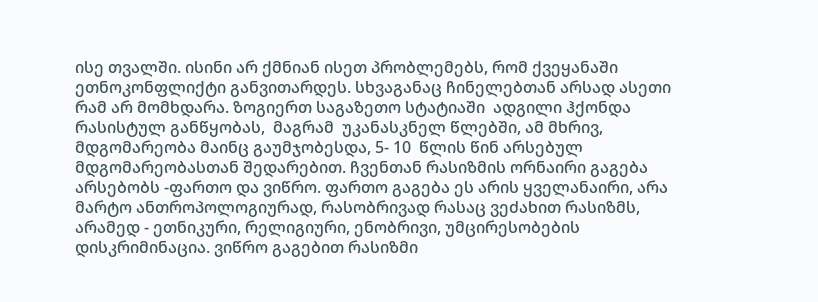ისე თვალში. ისინი არ ქმნიან ისეთ პრობლემებს, რომ ქვეყანაში ეთნოკონფლიქტი განვითარდეს. სხვაგანაც ჩინელებთან არსად ასეთი რამ არ მომხდარა. ზოგიერთ საგაზეთო სტატიაში  ადგილი ჰქონდა რასისტულ განწყობას,  მაგრამ  უკანასკნელ წლებში, ამ მხრივ, მდგომარეობა მაინც გაუმჯობესდა, 5- 10  წლის წინ არსებულ მდგომარეობასთან შედარებით. ჩვენთან რასიზმის ორნაირი გაგება არსებობს -ფართო და ვიწრო. ფართო გაგება ეს არის ყველანაირი, არა მარტო ანთროპოლოგიურად, რასობრივად რასაც ვეძახით რასიზმს, არამედ - ეთნიკური, რელიგიური, ენობრივი, უმცირესობების დისკრიმინაცია. ვიწრო გაგებით რასიზმი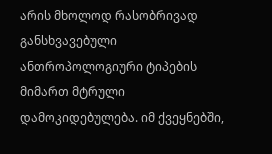არის მხოლოდ რასობრივად განსხვავებული ანთროპოლოგიური ტიპების მიმართ მტრული დამოკიდებულება. იმ ქვეყნებში,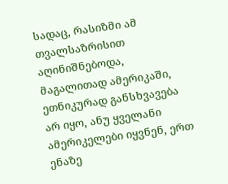სადაც, რასიზმი ამ თვალსაზრისით აღინიშნებოდა, მაგალითად ამერიკაში, ეთნიკურად განსხვავება არ იყო, ანუ ყველანი ამერიკელები იყვნენ, ერთ ენაზე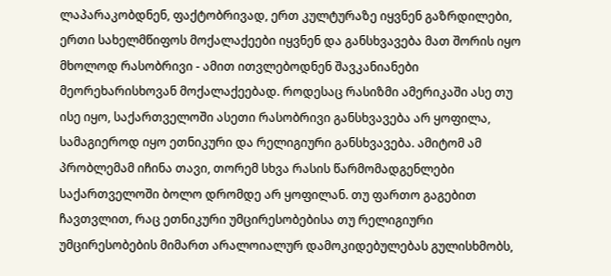ლაპარაკობდნენ, ფაქტობრივად, ერთ კულტურაზე იყვნენ გაზრდილები, ერთი სახელმწიფოს მოქალაქეები იყვნენ და განსხვავება მათ შორის იყო მხოლოდ რასობრივი - ამით ითვლებოდნენ შავკანიანები მეორეხარისხოვან მოქალაქეებად. როდესაც რასიზმი ამერიკაში ასე თუ ისე იყო, საქართველოში ასეთი რასობრივი განსხვავება არ ყოფილა, სამაგიეროდ იყო ეთნიკური და რელიგიური განსხვავება. ამიტომ ამ პრობლემამ იჩინა თავი, თორემ სხვა რასის წარმომადგენლები საქართველოში ბოლო დრომდე არ ყოფილან. თუ ფართო გაგებით ჩავთვლით, რაც ეთნიკური უმცირესობებისა თუ რელიგიური უმცირესობების მიმართ არალოიალურ დამოკიდებულებას გულისხმობს,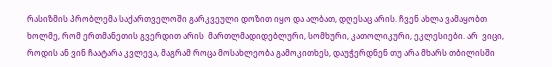რასიზმის პრობლემა საქართველოში გარკვეული დოზით იყო და ალბათ, დღესაც არის. ჩვენ ახლა ვამაყობთ ხოლმე, რომ ერთმანეთის გვერდით არის  მართლმადიდებლური, სომხური, კათოლიკური, ეკლესიები. არ  ვიცი, როდის ან ვინ ჩაატარა კვლევა, მაგრამ როცა მოსახლეობა გამოკითხეს, დაუჭერდნენ თუ არა მხარს თბილისში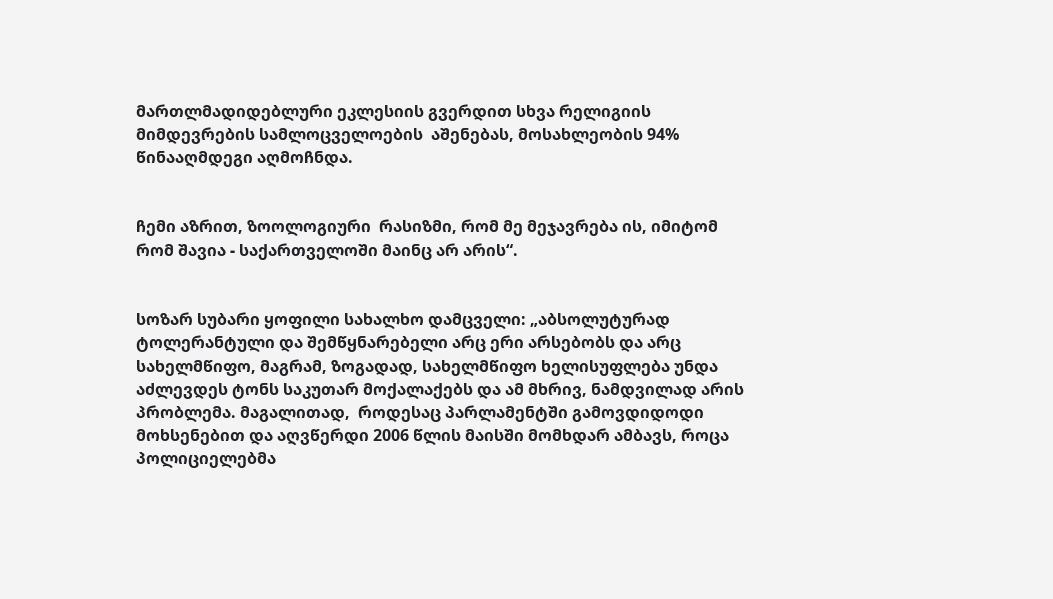მართლმადიდებლური ეკლესიის გვერდით სხვა რელიგიის მიმდევრების სამლოცველოების  აშენებას, მოსახლეობის 94%  წინააღმდეგი აღმოჩნდა.


ჩემი აზრით, ზოოლოგიური  რასიზმი, რომ მე მეჯავრება ის, იმიტომ რომ შავია - საქართველოში მაინც არ არის“.


სოზარ სუბარი ყოფილი სახალხო დამცველი: „აბსოლუტურად ტოლერანტული და შემწყნარებელი არც ერი არსებობს და არც სახელმწიფო, მაგრამ, ზოგადად, სახელმწიფო ხელისუფლება უნდა აძლევდეს ტონს საკუთარ მოქალაქებს და ამ მხრივ, ნამდვილად არის პრობლემა. მაგალითად,  როდესაც პარლამენტში გამოვდიდოდი მოხსენებით და აღვწერდი 2006 წლის მაისში მომხდარ ამბავს, როცა პოლიციელებმა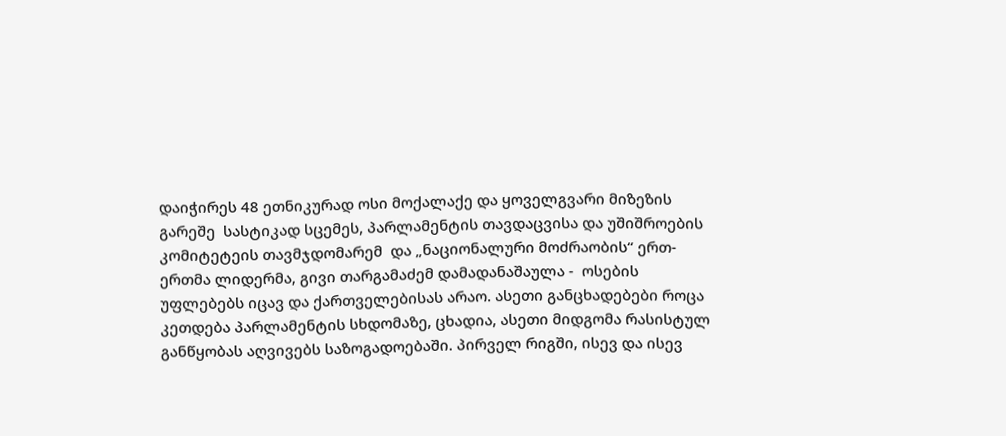დაიჭირეს 48 ეთნიკურად ოსი მოქალაქე და ყოველგვარი მიზეზის გარეშე  სასტიკად სცემეს, პარლამენტის თავდაცვისა და უშიშროების კომიტეტეის თავმჯდომარემ  და „ნაციონალური მოძრაობის“ ერთ-ერთმა ლიდერმა, გივი თარგამაძემ დამადანაშაულა -  ოსების უფლებებს იცავ და ქართველებისას არაო. ასეთი განცხადებები როცა კეთდება პარლამენტის სხდომაზე, ცხადია, ასეთი მიდგომა რასისტულ განწყობას აღვივებს საზოგადოებაში. პირველ რიგში, ისევ და ისევ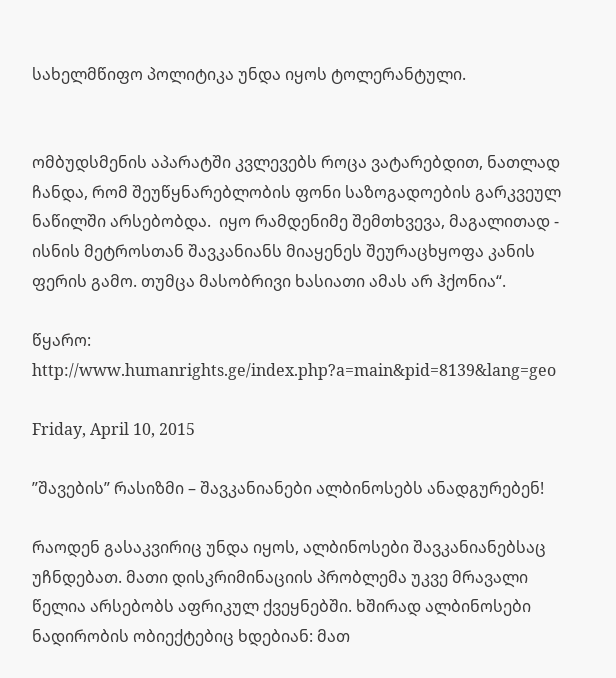სახელმწიფო პოლიტიკა უნდა იყოს ტოლერანტული.


ომბუდსმენის აპარატში კვლევებს როცა ვატარებდით, ნათლად ჩანდა, რომ შეუწყნარებლობის ფონი საზოგადოების გარკვეულ ნაწილში არსებობდა.  იყო რამდენიმე შემთხვევა, მაგალითად - ისნის მეტროსთან შავკანიანს მიაყენეს შეურაცხყოფა კანის ფერის გამო. თუმცა მასობრივი ხასიათი ამას არ ჰქონია“.

წყარო: http://www.humanrights.ge/index.php?a=main&pid=8139&lang=geo

Friday, April 10, 2015

”შავების” რასიზმი – შავკანიანები ალბინოსებს ანადგურებენ!

რაოდენ გასაკვირიც უნდა იყოს, ალბინოსები შავკანიანებსაც უჩნდებათ. მათი დისკრიმინაციის პრობლემა უკვე მრავალი წელია არსებობს აფრიკულ ქვეყნებში. ხშირად ალბინოსები ნადირობის ობიექტებიც ხდებიან: მათ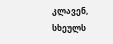კლავენ, სხეულს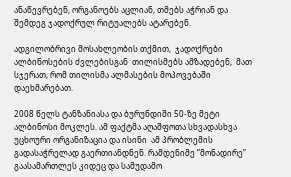ანაწევრებენ, ორგანოებს აცლიან, თმებს აჭრიან და შემდეგ ჯადოქრულ რიტუალებს ატარებენ.

ადგილობრივი მოსახლეობის თქმით,  ჯადოქრები ალბინოსების ძვლებისგან  თილისმებს ამზადებენ,  მათ სჯერათ, რომ თილისმა ალმასების მოპოვებაში დაეხმარებათ.

2008 წელს ტანზანიასა და ბურუნდიში 50-ზე მეტი ალბინოსი მოკლეს. ამ ფაქტმა აღაშფოთა სხვადასხვა უცხოური ორგანიზაცია და ისინი  ამ პრობლემის გადასაჭრელად გაერთიანდნენ. რამდენიმე ”მონადირე” გაასამართლეს კიდეც და სამუდამო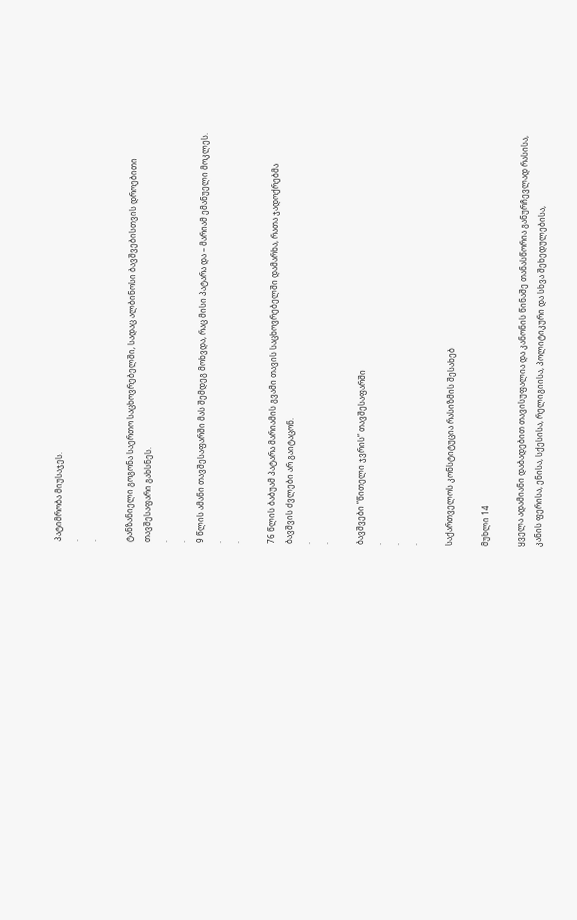პატიმრობა მიუსაჯეს.
.
.

ტანზანიელი გოგონა საერთო საცხოვრებელში, სადაც ალბინოსი ბავშვებისთვის დროებითი თავშესაფარი გახსნეს.
.
.
9 წლის ამანი თავშესაფარში მას შემდეგ მოხვდა, რაც მისი პატარა და – მარიამ ემანუელი მოკლეს.
.
.

76 წლის ბაბუამ პატარა მარიამის გვამი თავის საცხოვრებელში დამარხა, რათა ჯადოქრებმა ბავშვის ძვლები არ გაიტაცონ.
.
.

ბავშვები ”წითელი ჯვრის” თავშესაფარში
.
.
.

საქართველოს კონსტიტუცია რასიზმის შესახებ

მუხლი 14

ყველა ადამიანი დაბადებით თავისუფალია და კანონის წინაშე თანასწორია განურჩევლად რასისა, კანის ფერისა, ენისა, სქესისა, რელიგიისა, პოლიტიკური და სხვა შეხედულებისა,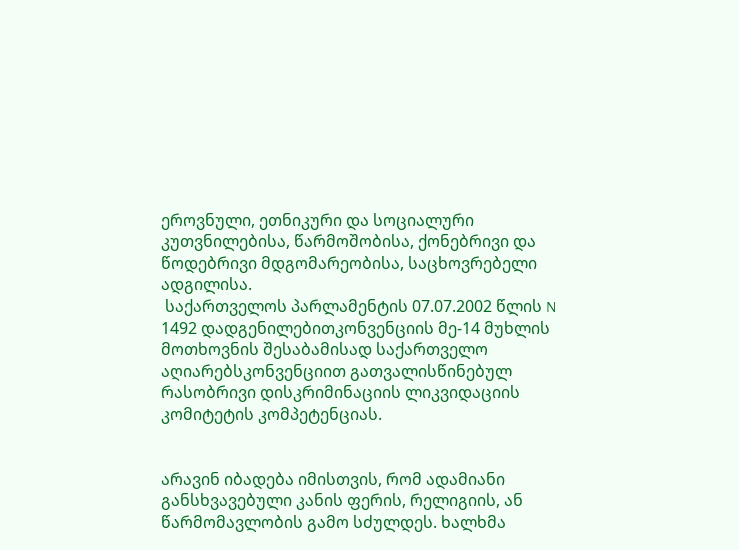ეროვნული, ეთნიკური და სოციალური კუთვნილებისა, წარმოშობისა, ქონებრივი და წოდებრივი მდგომარეობისა, საცხოვრებელი ადგილისა.
 საქართველოს პარლამენტის 07.07.2002 წლის N 1492 დადგენილებითკონვენციის მე-14 მუხლის მოთხოვნის შესაბამისად საქართველო აღიარებსკონვენციით გათვალისწინებულ რასობრივი დისკრიმინაციის ლიკვიდაციის კომიტეტის კომპეტენციას.


არავინ იბადება იმისთვის, რომ ადამიანი განსხვავებული კანის ფერის, რელიგიის, ან წარმომავლობის გამო სძულდეს. ხალხმა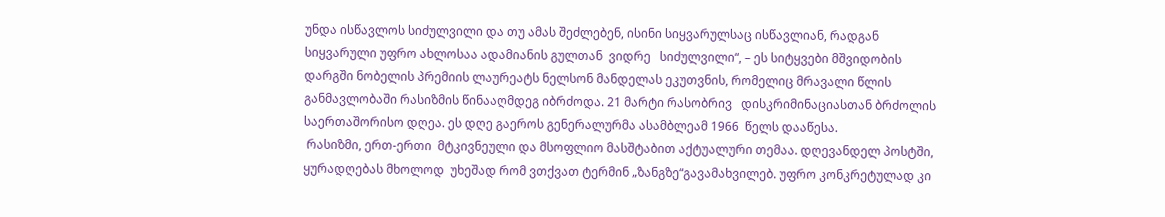უნდა ისწავლოს სიძულვილი და თუ ამას შეძლებენ, ისინი სიყვარულსაც ისწავლიან, რადგან სიყვარული უფრო ახლოსაა ადამიანის გულთან  ვიდრე   სიძულვილი“, – ეს სიტყვები მშვიდობის დარგში ნობელის პრემიის ლაურეატს ნელსონ მანდელას ეკუთვნის, რომელიც მრავალი წლის განმავლობაში რასიზმის წინააღმდეგ იბრძოდა. 21 მარტი რასობრივ   დისკრიმინაციასთან ბრძოლის საერთაშორისო დღეა. ეს დღე გაეროს გენერალურმა ასამბლეამ 1966  წელს დააწესა.
 რასიზმი, ერთ-ერთი  მტკივნეული და მსოფლიო მასშტაბით აქტუალური თემაა. დღევანდელ პოსტში,  ყურადღებას მხოლოდ  უხეშად რომ ვთქვათ ტერმინ „ზანგზე“გავამახვილებ. უფრო კონკრეტულად კი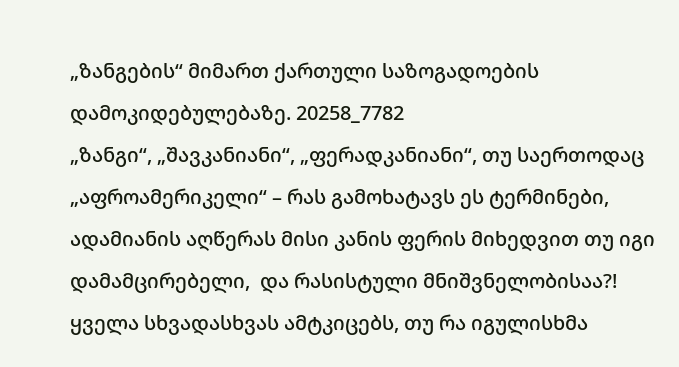„ზანგების“ მიმართ ქართული საზოგადოების დამოკიდებულებაზე. 20258_7782
„ზანგი“, „შავკანიანი“, „ფერადკანიანი“, თუ საერთოდაც  „აფროამერიკელი“ – რას გამოხატავს ეს ტერმინები, ადამიანის აღწერას მისი კანის ფერის მიხედვით თუ იგი დამამცირებელი,  და რასისტული მნიშვნელობისაა?!  ყველა სხვადასხვას ამტკიცებს, თუ რა იგულისხმა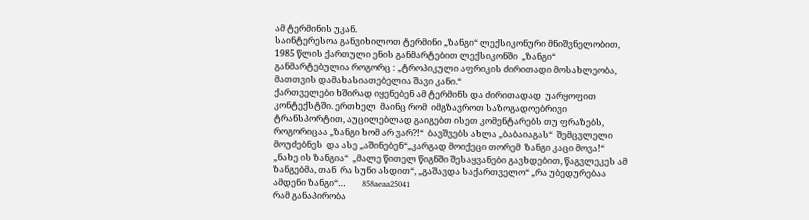ამ ტერმინის უკან.
საინტერესოა განვიხილოთ ტერმინი „ზანგი“ ლექსიკონური მნიშვნელობით, 1985 წლის ქართული ენის განმარტებით ლექსიკონში  „ზანგი“ განმარტებულია როგორც : „ტროპიკული აფრიკის ძირითადი მოსახლეობა, მათთვის დამახასიათებელია შავი კანი.“
ქართველები ხშირად იყენებენ ამ ტერმინს და ძირითადად  უარყოფით კონტექსტში. ერთხელ  მაინც რომ  იმგზავროთ საზოგადოებრივი ტრანსპორტით, აუცილებლად გაიგებთ ისეთ კომენტარებს თუ ფრაზებს,  როგორიცაა „ზანგი ხომ არ ვარ?!“  ბავშვებს ახლა „ბაბაიაგას“  შემცვლელი მოუძებნეს  და ასე „აშინებენ“„კარგად მოიქეცი თორემ  ზანგი კაცი მოვა!“  „ნახე ის ზანგია“  „მალე წითელ წიგნში შესაყვანები გავხდებით, წაგვლეკეს ამ ზანგებმა, თან  რა სუნი ასდით“, „გაშავდა საქართველო“ „რა უბედურებაა ამდენი ზანგი“…        858aeaa25041
რამ განაპირობა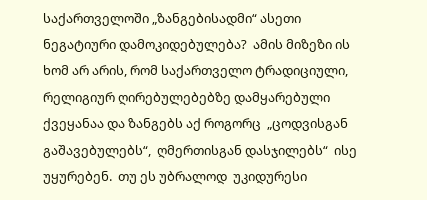საქართველოში „ზანგებისადმი“ ასეთი ნეგატიური დამოკიდებულება?  ამის მიზეზი ის ხომ არ არის, რომ საქართველო ტრადიციული, რელიგიურ ღირებულებებზე დამყარებული ქვეყანაა და ზანგებს აქ როგორც  „ცოდვისგან გაშავებულებს“,  ღმერთისგან დასჯილებს“  ისე უყურებენ.  თუ ეს უბრალოდ  უკიდურესი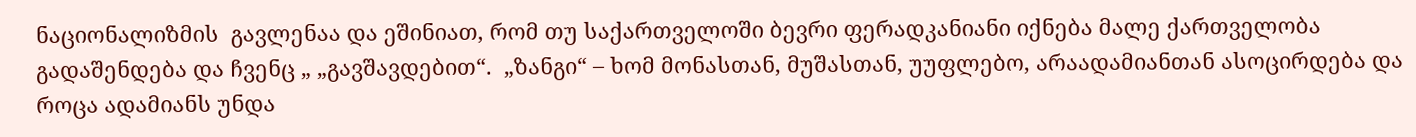ნაციონალიზმის  გავლენაა და ეშინიათ, რომ თუ საქართველოში ბევრი ფერადკანიანი იქნება მალე ქართველობა გადაშენდება და ჩვენც „ „გავშავდებით“.  „ზანგი“ – ხომ მონასთან, მუშასთან, უუფლებო, არაადამიანთან ასოცირდება და როცა ადამიანს უნდა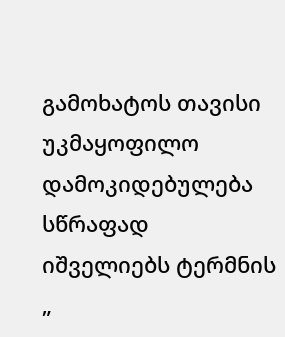გამოხატოს თავისი უკმაყოფილო დამოკიდებულება სწრაფად იშველიებს ტერმნის „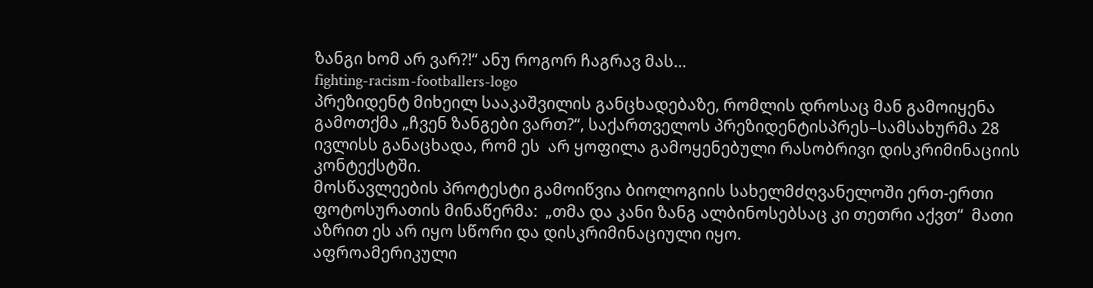ზანგი ხომ არ ვარ?!“ ანუ როგორ ჩაგრავ მას…
fighting-racism-footballers-logo
პრეზიდენტ მიხეილ სააკაშვილის განცხადებაზე, რომლის დროსაც მან გამოიყენა გამოთქმა „ჩვენ ზანგები ვართ?“, საქართველოს პრეზიდენტისპრეს–სამსახურმა 28 ივლისს განაცხადა, რომ ეს  არ ყოფილა გამოყენებული რასობრივი დისკრიმინაციის კონტექსტში.
მოსწავლეების პროტესტი გამოიწვია ბიოლოგიის სახელმძღვანელოში ერთ-ერთი ფოტოსურათის მინაწერმა:  „თმა და კანი ზანგ ალბინოსებსაც კი თეთრი აქვთ“  მათი აზრით ეს არ იყო სწორი და დისკრიმინაციული იყო.
აფროამერიკული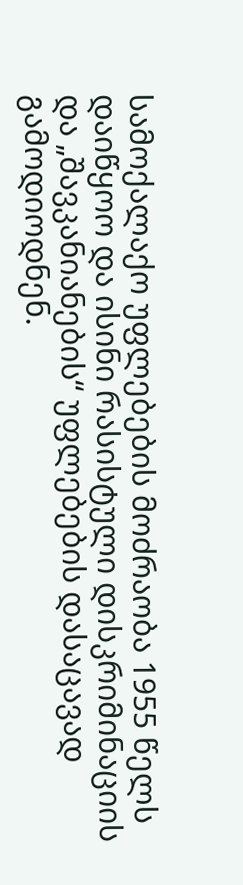სამოქალაქო უფლებების მოძრაობა 1955 წელს დაიწყოო და ისინი რასისტული დისკრიმინაციის და „შავკანიანების“ უფლებების დასაცავად გამოდიოდნენ.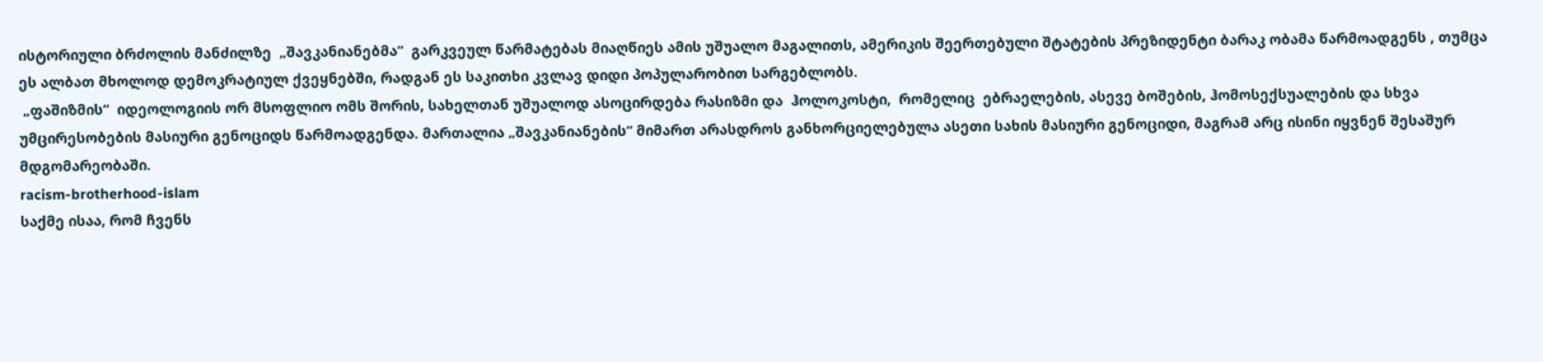ისტორიული ბრძოლის მანძილზე  „შავკანიანებმა“  გარკვეულ წარმატებას მიაღწიეს ამის უშუალო მაგალითს, ამერიკის შეერთებული შტატების პრეზიდენტი ბარაკ ობამა წარმოადგენს , თუმცა ეს ალბათ მხოლოდ დემოკრატიულ ქვეყნებში, რადგან ეს საკითხი კვლავ დიდი პოპულარობით სარგებლობს.
 „ფაშიზმის“  იდეოლოგიის ორ მსოფლიო ომს შორის, სახელთან უშუალოდ ასოცირდება რასიზმი და  ჰოლოკოსტი,  რომელიც  ებრაელების, ასევე ბოშების, ჰომოსექსუალების და სხვა უმცირესობების მასიური გენოციდს წარმოადგენდა. მართალია „შავკანიანების“ მიმართ არასდროს განხორციელებულა ასეთი სახის მასიური გენოციდი, მაგრამ არც ისინი იყვნენ შესაშურ მდგომარეობაში.
racism-brotherhood-islam
საქმე ისაა, რომ ჩვენს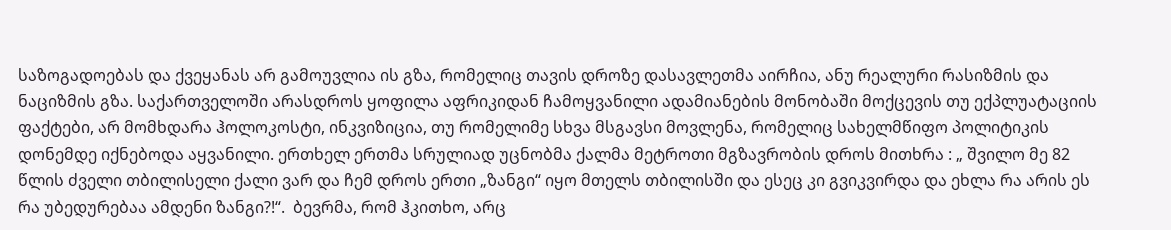საზოგადოებას და ქვეყანას არ გამოუვლია ის გზა, რომელიც თავის დროზე დასავლეთმა აირჩია, ანუ რეალური რასიზმის და ნაციზმის გზა. საქართველოში არასდროს ყოფილა აფრიკიდან ჩამოყვანილი ადამიანების მონობაში მოქცევის თუ ექპლუატაციის ფაქტები, არ მომხდარა ჰოლოკოსტი, ინკვიზიცია, თუ რომელიმე სხვა მსგავსი მოვლენა, რომელიც სახელმწიფო პოლიტიკის დონემდე იქნებოდა აყვანილი. ერთხელ ერთმა სრულიად უცნობმა ქალმა მეტროთი მგზავრობის დროს მითხრა : „ შვილო მე 82 წლის ძველი თბილისელი ქალი ვარ და ჩემ დროს ერთი „ზანგი“ იყო მთელს თბილისში და ესეც კი გვიკვირდა და ეხლა რა არის ეს რა უბედურებაა ამდენი ზანგი?!“.  ბევრმა, რომ ჰკითხო, არც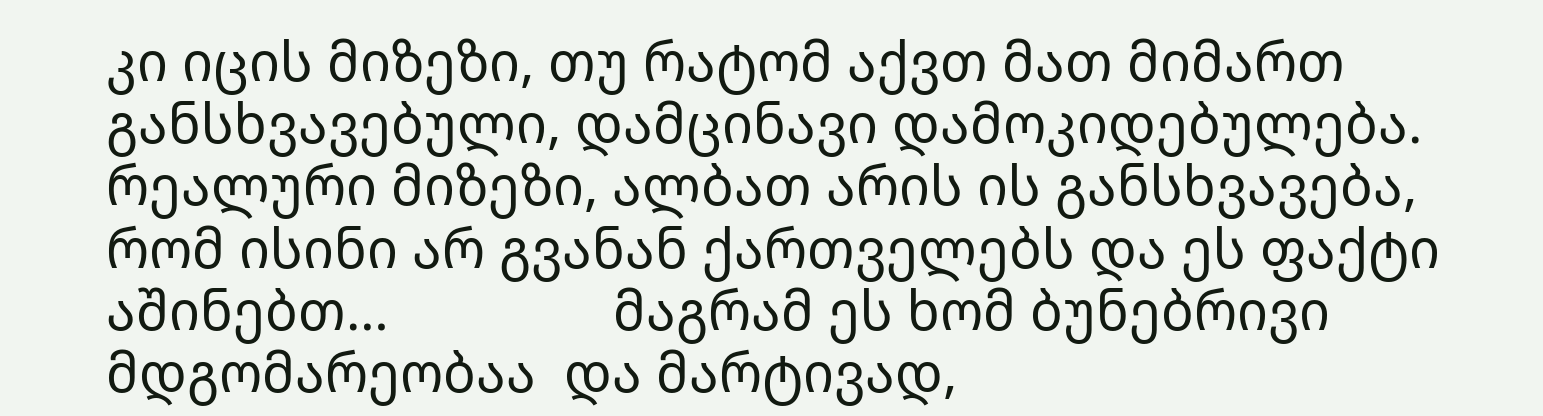კი იცის მიზეზი, თუ რატომ აქვთ მათ მიმართ განსხვავებული, დამცინავი დამოკიდებულება. რეალური მიზეზი, ალბათ არის ის განსხვავება,  რომ ისინი არ გვანან ქართველებს და ეს ფაქტი აშინებთ…                მაგრამ ეს ხომ ბუნებრივი მდგომარეობაა  და მარტივად,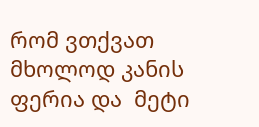რომ ვთქვათ მხოლოდ კანის ფერია და  მეტი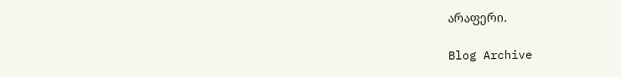არაფერი.

Blog Archive